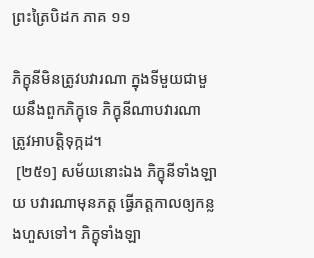ព្រះត្រៃបិដក ភាគ ១១

ភិក្ខុនីមិនត្រូវបវារណា ក្នុងទីមួយជាមួយនឹងពួកភិក្ខុទេ ភិក្ខុនីណាបវារណា ត្រូវអាបត្តិទុក្កដ។
 [២៥១] សម័យនោះឯង ភិក្ខុនីទាំងឡាយ បវារណាមុនភត្ត ធ្វើភត្តកាលឲ្យកន្លងហួសទៅ។ ភិក្ខុទាំងឡា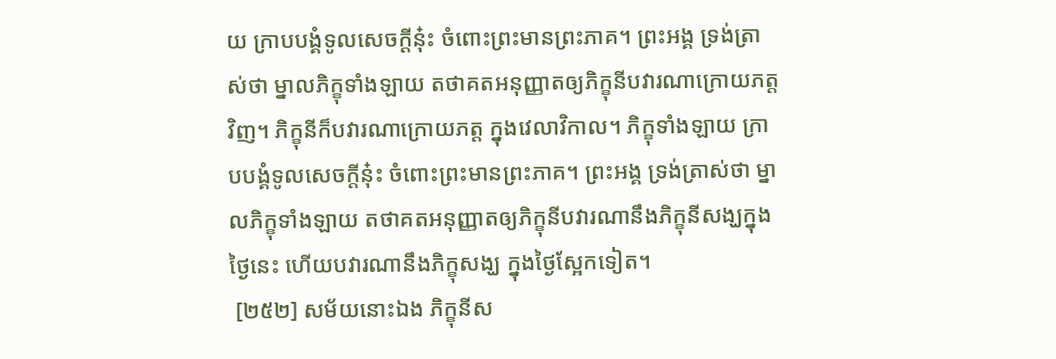យ ក្រាបបង្គំទូលសេចក្តីនុ៎ះ ចំពោះព្រះមានព្រះភាគ។ ព្រះអង្គ ទ្រង់ត្រាស់ថា ម្នាលភិក្ខុទាំងឡាយ តថាគតអនុញ្ញាតឲ្យភិក្ខុនីបវារណាក្រោយភត្តវិញ។ ភិក្ខុនីក៏បវារណាក្រោយភត្ត ក្នុងវេលាវិកាល។ ភិក្ខុទាំងឡាយ ក្រាបបង្គំទូលសេចក្តីនុ៎ះ ចំពោះព្រះមានព្រះភាគ។ ព្រះអង្គ ទ្រង់ត្រាស់ថា ម្នាលភិក្ខុទាំងឡាយ តថាគតអនុញ្ញាតឲ្យភិក្ខុនីបវារណានឹងភិក្ខុនីសង្ឃក្នុងថ្ងៃនេះ ហើយបវារណានឹងភិក្ខុសង្ឃ ក្នុងថ្ងៃស្អែកទៀត។
 [២៥២] សម័យនោះឯង ភិក្ខុនីស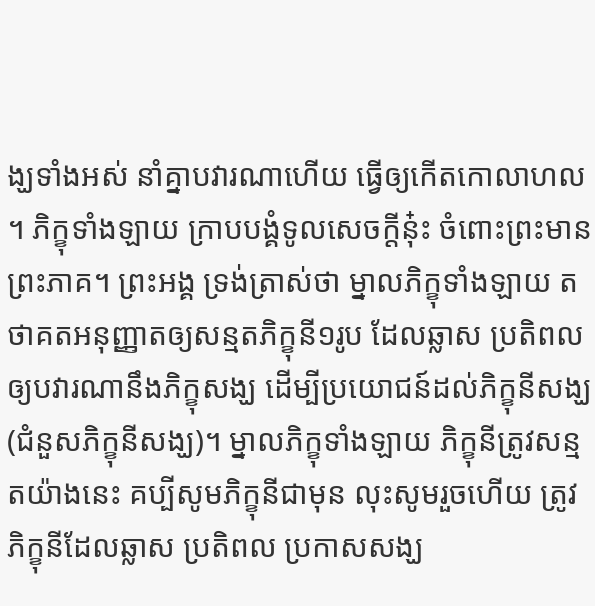ង្ឃទាំងអស់ នាំគ្នាបវារណាហើយ ធ្វើឲ្យកើតកោលាហល។ ភិក្ខុទាំងឡាយ ក្រាបបង្គំទូលសេចក្តីនុ៎ះ ចំពោះព្រះមានព្រះភាគ។ ព្រះអង្គ ទ្រង់ត្រាស់ថា ម្នាលភិក្ខុទាំងឡាយ តថាគតអនុញ្ញាតឲ្យសន្មតភិក្ខុនី១រូប ដែលឆ្លាស ប្រតិពល ឲ្យបវារណានឹងភិក្ខុសង្ឃ ដើម្បីប្រយោជន៍ដល់ភិក្ខុនីសង្ឃ (ជំនួសភិក្ខុនីសង្ឃ)។ ម្នាលភិក្ខុទាំងឡាយ ភិក្ខុនីត្រូវសន្មតយ៉ាងនេះ គប្បីសូមភិក្ខុនីជាមុន លុះសូមរួចហើយ ត្រូវភិក្ខុនីដែលឆ្លាស ប្រតិពល ប្រកាសសង្ឃ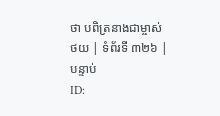ថា បពិត្រនាងជាម្ចាស់
ថយ | ទំព័រទី ៣២៦ | បន្ទាប់
ID: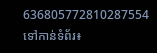636805772810287554
ទៅកាន់ទំព័រ៖